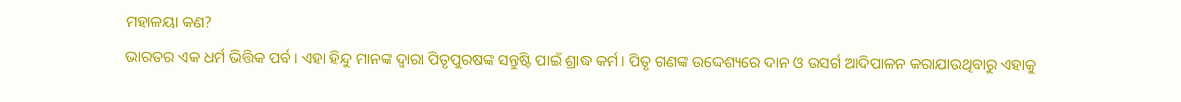ମହାଳୟା କଣ?
ଭାରତର ଏକ ଧର୍ମ ଭିତ୍ତିକ ପର୍ବ। ଏହା ହିନ୍ଦୁ ମାନଙ୍କ ଦ୍ଵାରା ପିତୃପୁରଷଙ୍କ ସନ୍ତୁଷ୍ଟି ପାଇଁ ଶ୍ରାଦ୍ଧ କର୍ମ। ପିତୃ ଗଣଙ୍କ ଉଦ୍ଦେଶ୍ୟରେ ଦାନ ଓ ଉସର୍ଗ ଆଦିପାଳନ କରାଯାଉଥିବାରୁ ଏହାକୁ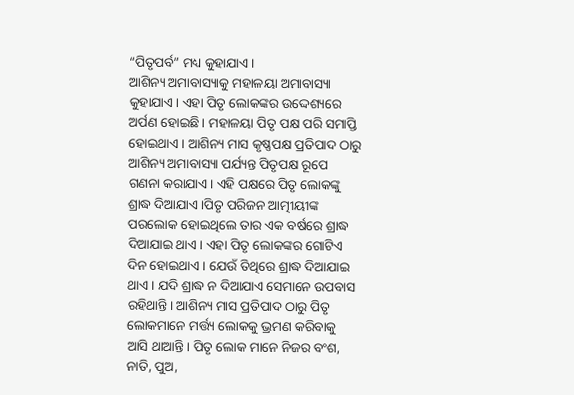“ପିତୃପର୍ବ” ମଧ୍ୟ କୁହାଯାଏ ।
ଆଶିନ୍ୟ ଅମାବାସ୍ୟାକୁ ମହାଳୟା ଅମାବାସ୍ୟା କୁହାଯାଏ। ଏହା ପିତୃ ଲୋକଙ୍କର ଉଦ୍ଦେଶ୍ୟରେ ଅର୍ପଣ ହୋଇଛି। ମହାଳୟା ପିତୃ ପକ୍ଷ ପରି ସମାପ୍ତି ହୋଇଥାଏ। ଆଶିନ୍ୟ ମାସ କୃଷ୍ଣପକ୍ଷ ପ୍ରତିପାଦ ଠାରୁ ଆଶିନ୍ୟ ଅମାବାସ୍ୟା ପର୍ଯ୍ୟନ୍ତ ପିତୃପକ୍ଷ ରୂପେ ଗଣନା କରାଯାଏ। ଏହି ପକ୍ଷରେ ପିତୃ ଲୋକଙ୍କୁ ଶ୍ରାଦ୍ଧ ଦିଆଯାଏ ।ପିତୃ ପରିଜନ ଆତ୍ମୀୟୀଙ୍କ ପରଲୋକ ହୋଇଥିଲେ ତାର ଏକ ବର୍ଷରେ ଶ୍ରାଦ୍ଧ ଦିଆଯାଇ ଥାଏ। ଏହା ପିତୃ ଲୋକଙ୍କର ଗୋଟିଏ ଦିନ ହୋଇଥାଏ । ଯେଉଁ ତିଥିରେ ଶ୍ରାଦ୍ଧ ଦିଆଯାଇ ଥାଏ। ଯଦି ଶ୍ରାଦ୍ଧ ନ ଦିଆଯାଏ ସେମାନେ ଉପବାସ ରହିଥାନ୍ତି। ଆଶିନ୍ୟ ମାସ ପ୍ରତିପାଦ ଠାରୁ ପିତୃ ଲୋକମାନେ ମର୍ତ୍ତ୍ୟ ଲୋକକୁ ଭ୍ରମଣ କରିବାକୁ ଆସି ଥାଆନ୍ତି। ପିତୃ ଲୋକ ମାନେ ନିଜର ବଂଶ, ନାତି, ପୁଅ,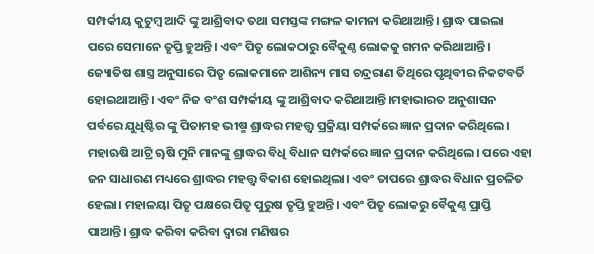ସମ୍ପର୍କୀୟ କୁଟୁମ୍ବ ଆଦି ଙ୍କୁ ଆଶ୍ରିବାଦ ତଥା ସମସ୍ତଙ୍କ ମଙ୍ଗଳ କାମନା କରିଥାଆନ୍ତି। ଶ୍ରାଦ୍ଧ ପାଇଲା ପରେ ସେମାନେ ତୃପ୍ତି ହୁଅନ୍ତି। ଏବଂ ପିତୃ ଲୋକଠାରୁ ବୈକୁଣ୍ଠ ଲୋକକୁ ଗମନ କରିଥାଆନ୍ତି । ଜ୍ୟୋତିଷ ଶାସ୍ତ୍ର ଅନୁସାରେ ପିତୃ ଲୋକମାନେ ଆଶିନ୍ୟ ମାସ ଚନ୍ଦ୍ରରାଣ ତିଥିରେ ପୃଥିବୀର ନିକଟବର୍ତି ହୋଇଥାଆନ୍ତି। ଏବଂ ନିଜ ବଂଶ ସମ୍ପର୍କୀୟ ଙ୍କୁ ଆଶ୍ରିବାଦ କରିଥାଆନ୍ତି।ମହାଭାରତ ଅନୁଶାସନ ପର୍ବରେ ଯୁଧିଷ୍ଟିର ଙ୍କୁ ପିତାମହ ଭୀଷ୍ମ ଶ୍ରାଦ୍ଧର ମହତ୍ତ୍ଵ ପ୍ରକ୍ରିୟା ସମ୍ପର୍କରେ ଜ୍ଞାନ ପ୍ରଦାନ କରିଥିଲେ। ମହାଋଷି ଆଟ୍ରି ୠଷି ମୁନି ମାନଙ୍କୁ ଶ୍ରାଦ୍ଧର ବିଧି ବିଧାନ ସମ୍ପର୍କରେ ଜ୍ଞାନ ପ୍ରଦାନ କରିଥିଲେ। ପରେ ଏହା ଜନ ସାଧାରଣ ମଧ୍ୟରେ ଶ୍ରାଦ୍ଧର ମହତ୍ତ୍ଵ ବିକାଶ ହୋଇଥିଲା। ଏବଂ ତାପରେ ଶ୍ରାଦ୍ଧର ବିଧାନ ପ୍ରଚଳିତ ହେଲା। ମହାଳୟା ପିତୃ ପକ୍ଷରେ ପିତୃ ପୁରୁଷ ତୃପ୍ତି ହୁଅନ୍ତି। ଏବଂ ପିତୃ ଲୋକରୁ ବୈକୁଣ୍ଠ ପ୍ରାପ୍ତି ପାଆନ୍ତି। ଶ୍ରାଦ୍ଧ କରିବା କରିବା ଦ୍ଵାରା ମଣିଷର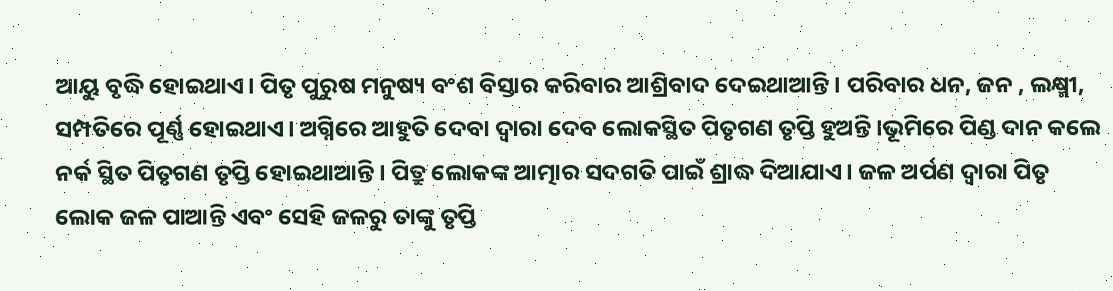ଆୟୁ ବୃଦ୍ଧି ହୋଇଥାଏ। ପିତୃ ପୁରୁଷ ମନୁଷ୍ୟ ବଂଶ ବିସ୍ତାର କରିବାର ଆଶ୍ରିବାଦ ଦେଇଥାଆନ୍ତି। ପରିବାର ଧନ, ଜନ , ଲକ୍ଷ୍ମୀ, ସମ୍ପତିରେ ପୂର୍ଣ୍ଣ ହୋଇଥାଏ। ଅଗ୍ନିରେ ଆହୁତି ଦେବା ଦ୍ଵାରା ଦେବ ଲୋକସ୍ଥିତ ପିତୃଗଣ ତୃପ୍ତି ହୁଅନ୍ତି ।ଭୂମିରେ ପିଣ୍ଡ ଦାନ କଲେ ନର୍କ ସ୍ଥିତ ପିତୃଗଣ ତୃପ୍ତି ହୋଇଥାଆନ୍ତି। ପିତ୍ରୁ ଲୋକଙ୍କ ଆତ୍ମାର ସଦଗତି ପାଇଁ ଶ୍ରାଦ୍ଧ ଦିଆଯାଏ। ଜଳ ଅର୍ପଣ ଦ୍ଵାରା ପିତୃ ଲୋକ ଜଳ ପାଆନ୍ତି ଏବଂ ସେହି ଜଳରୁ ତାଙ୍କୁ ତୃପ୍ତି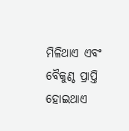ମିଳିଥାଏ ଏବଂ ବୈକୁଣ୍ଠ ପ୍ରାପ୍ତି ହୋଇଥାଏ